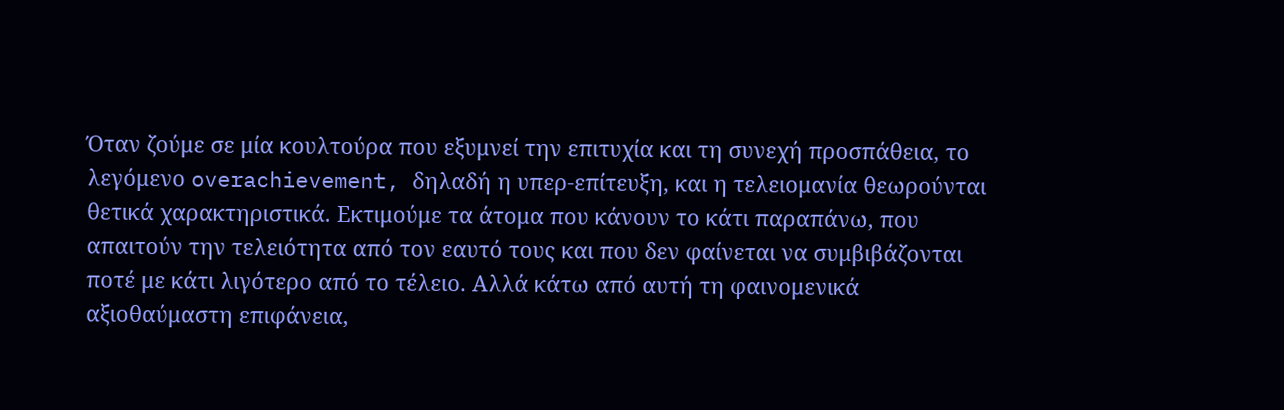Όταν ζούμε σε μία κουλτούρα που εξυμνεί την επιτυχία και τη συνεχή προσπάθεια, το λεγόμενο overachievement, δηλαδή η υπερ-επίτευξη, και η τελειομανία θεωρούνται θετικά χαρακτηριστικά. Εκτιμούμε τα άτομα που κάνουν το κάτι παραπάνω, που απαιτούν την τελειότητα από τον εαυτό τους και που δεν φαίνεται να συμβιβάζονται ποτέ με κάτι λιγότερο από το τέλειο. Αλλά κάτω από αυτή τη φαινομενικά αξιοθαύμαστη επιφάνεια,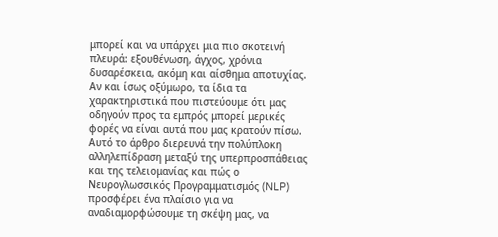μπορεί και να υπάρχει μια πιο σκοτεινή πλευρά: εξουθένωση, άγχος, χρόνια δυσαρέσκεια, ακόμη και αίσθημα αποτυχίας. Αν και ίσως οξύμωρο, τα ίδια τα χαρακτηριστικά που πιστεύουμε ότι μας οδηγούν προς τα εμπρός μπορεί μερικές φορές να είναι αυτά που μας κρατούν πίσω.
Αυτό το άρθρο διερευνά την πολύπλοκη αλληλεπίδραση μεταξύ της υπερπροσπάθειας και της τελειομανίας και πώς ο Νευρογλωσσικός Προγραμματισμός (NLP) προσφέρει ένα πλαίσιο για να αναδιαμορφώσουμε τη σκέψη μας, να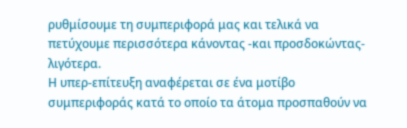ρυθμίσουμε τη συμπεριφορά μας και τελικά να πετύχουμε περισσότερα κάνοντας -και προσδοκώντας- λιγότερα.
Η υπερ-επίτευξη αναφέρεται σε ένα μοτίβο συμπεριφοράς κατά το οποίο τα άτομα προσπαθούν να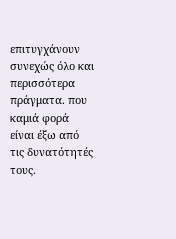επιτυγχάνουν συνεχώς όλο και περισσότερα πράγματα. που καμιά φορά είναι έξω από τις δυνατότητές τους.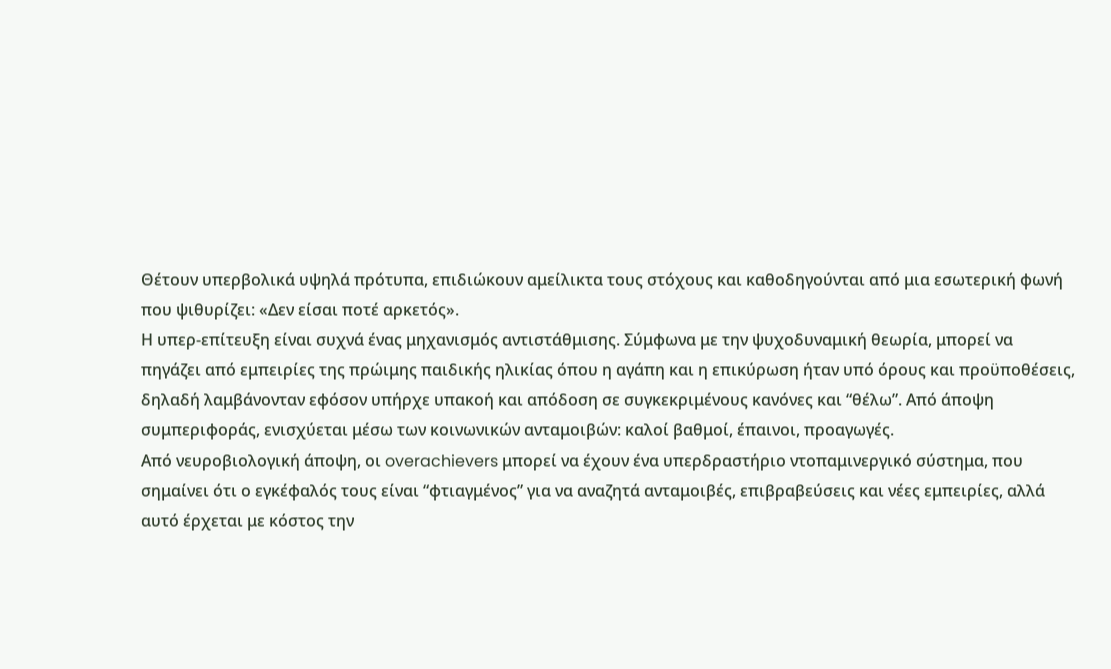Θέτουν υπερβολικά υψηλά πρότυπα, επιδιώκουν αμείλικτα τους στόχους και καθοδηγούνται από μια εσωτερική φωνή που ψιθυρίζει: «Δεν είσαι ποτέ αρκετός».
Η υπερ-επίτευξη είναι συχνά ένας μηχανισμός αντιστάθμισης. Σύμφωνα με την ψυχοδυναμική θεωρία, μπορεί να πηγάζει από εμπειρίες της πρώιμης παιδικής ηλικίας όπου η αγάπη και η επικύρωση ήταν υπό όρους και προϋποθέσεις, δηλαδή λαμβάνονταν εφόσον υπήρχε υπακοή και απόδοση σε συγκεκριμένους κανόνες και “θέλω”. Από άποψη συμπεριφοράς, ενισχύεται μέσω των κοινωνικών ανταμοιβών: καλοί βαθμοί, έπαινοι, προαγωγές.
Από νευροβιολογική άποψη, οι overachievers μπορεί να έχουν ένα υπερδραστήριο ντοπαμινεργικό σύστημα, που σημαίνει ότι ο εγκέφαλός τους είναι “φτιαγμένος” για να αναζητά ανταμοιβές, επιβραβεύσεις και νέες εμπειρίες, αλλά αυτό έρχεται με κόστος την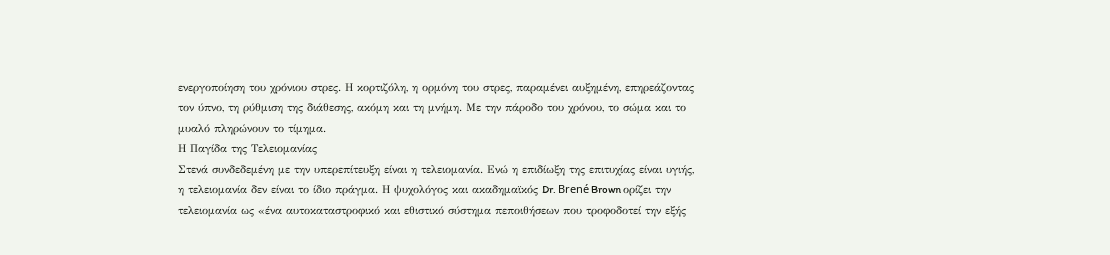ενεργοποίηση του χρόνιου στρες. Η κορτιζόλη, η ορμόνη του στρες, παραμένει αυξημένη, επηρεάζοντας τον ύπνο, τη ρύθμιση της διάθεσης, ακόμη και τη μνήμη. Με την πάροδο του χρόνου, το σώμα και το μυαλό πληρώνουν το τίμημα.
Η Παγίδα της Τελειομανίας
Στενά συνδεδεμένη με την υπερεπίτευξη είναι η τελειομανία. Ενώ η επιδίωξη της επιτυχίας είναι υγιής, η τελειομανία δεν είναι το ίδιο πράγμα. Η ψυχολόγος και ακαδημαϊκός Dr. Brené Brown ορίζει την τελειομανία ως «ένα αυτοκαταστροφικό και εθιστικό σύστημα πεποιθήσεων που τροφοδοτεί την εξής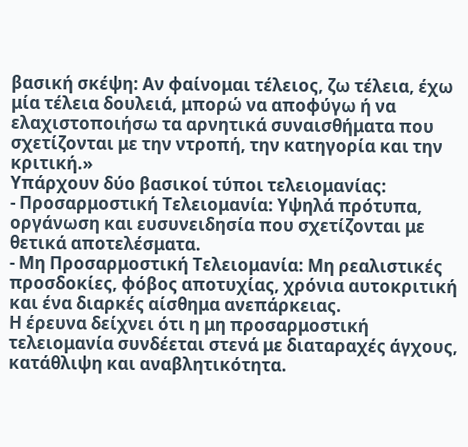βασική σκέψη: Αν φαίνομαι τέλειος, ζω τέλεια, έχω μία τέλεια δουλειά, μπορώ να αποφύγω ή να ελαχιστοποιήσω τα αρνητικά συναισθήματα που σχετίζονται με την ντροπή, την κατηγορία και την κριτική.»
Υπάρχουν δύο βασικοί τύποι τελειομανίας:
- Προσαρμοστική Τελειομανία: Υψηλά πρότυπα, οργάνωση και ευσυνειδησία που σχετίζονται με θετικά αποτελέσματα.
- Μη Προσαρμοστική Τελειομανία: Μη ρεαλιστικές προσδοκίες, φόβος αποτυχίας, χρόνια αυτοκριτική και ένα διαρκές αίσθημα ανεπάρκειας.
Η έρευνα δείχνει ότι η μη προσαρμοστική τελειομανία συνδέεται στενά με διαταραχές άγχους, κατάθλιψη και αναβλητικότητα.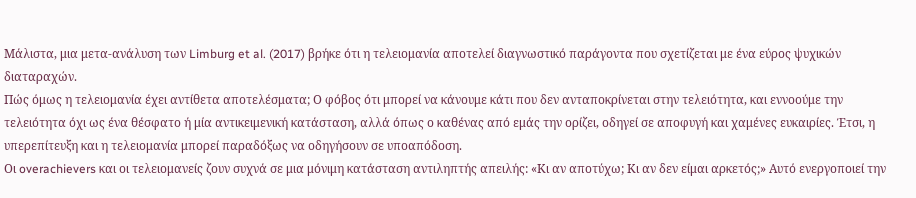Μάλιστα, μια μετα-ανάλυση των Limburg et al. (2017) βρήκε ότι η τελειομανία αποτελεί διαγνωστικό παράγοντα που σχετίζεται με ένα εύρος ψυχικών διαταραχών.
Πώς όμως η τελειομανία έχει αντίθετα αποτελέσματα; Ο φόβος ότι μπορεί να κάνουμε κάτι που δεν ανταποκρίνεται στην τελειότητα, και εννοούμε την τελειότητα όχι ως ένα θέσφατο ή μία αντικειμενική κατάσταση, αλλά όπως ο καθένας από εμάς την ορίζει, οδηγεί σε αποφυγή και χαμένες ευκαιρίες. Έτσι, η υπερεπίτευξη και η τελειομανία μπορεί παραδόξως να οδηγήσουν σε υποαπόδοση.
Οι overachievers και οι τελειομανείς ζουν συχνά σε μια μόνιμη κατάσταση αντιληπτής απειλής: «Κι αν αποτύχω; Κι αν δεν είμαι αρκετός;» Αυτό ενεργοποιεί την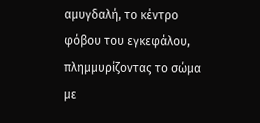αμυγδαλή, το κέντρο φόβου του εγκεφάλου, πλημμυρίζοντας το σώμα με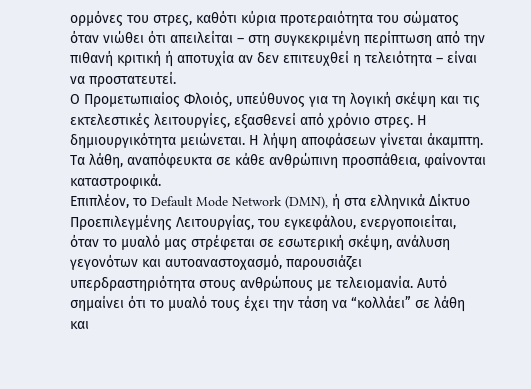ορμόνες του στρες, καθότι κύρια προτεραιότητα του σώματος όταν νιώθει ότι απειλείται – στη συγκεκριμένη περίπτωση από την πιθανή κριτική ή αποτυχία αν δεν επιτευχθεί η τελειότητα – είναι να προστατευτεί.
Ο Προμετωπιαίος Φλοιός, υπεύθυνος για τη λογική σκέψη και τις εκτελεστικές λειτουργίες, εξασθενεί από χρόνιο στρες. Η δημιουργικότητα μειώνεται. Η λήψη αποφάσεων γίνεται άκαμπτη. Τα λάθη, αναπόφευκτα σε κάθε ανθρώπινη προσπάθεια, φαίνονται καταστροφικά.
Επιπλέον, το Default Mode Network (DMN), ή στα ελληνικά Δίκτυο Προεπιλεγμένης Λειτουργίας, του εγκεφάλου, ενεργοποιείται, όταν το μυαλό μας στρέφεται σε εσωτερική σκέψη, ανάλυση γεγονότων και αυτοαναστοχασμό, παρουσιάζει υπερδραστηριότητα στους ανθρώπους με τελειομανία. Αυτό σημαίνει ότι το μυαλό τους έχει την τάση να “κολλάει” σε λάθη και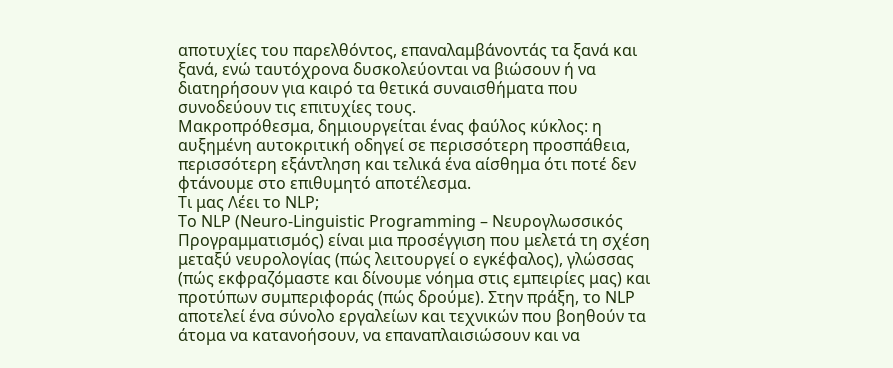αποτυχίες του παρελθόντος, επαναλαμβάνοντάς τα ξανά και ξανά, ενώ ταυτόχρονα δυσκολεύονται να βιώσουν ή να διατηρήσουν για καιρό τα θετικά συναισθήματα που συνοδεύουν τις επιτυχίες τους.
Μακροπρόθεσμα, δημιουργείται ένας φαύλος κύκλος: η αυξημένη αυτοκριτική οδηγεί σε περισσότερη προσπάθεια, περισσότερη εξάντληση και τελικά ένα αίσθημα ότι ποτέ δεν φτάνουμε στο επιθυμητό αποτέλεσμα.
Tι μας Λέει το NLP;
Το NLP (Neuro-Linguistic Programming – Νευρογλωσσικός Προγραμματισμός) είναι μια προσέγγιση που μελετά τη σχέση μεταξύ νευρολογίας (πώς λειτουργεί ο εγκέφαλος), γλώσσας (πώς εκφραζόμαστε και δίνουμε νόημα στις εμπειρίες μας) και προτύπων συμπεριφοράς (πώς δρούμε). Στην πράξη, το NLP αποτελεί ένα σύνολο εργαλείων και τεχνικών που βοηθούν τα άτομα να κατανοήσουν, να επαναπλαισιώσουν και να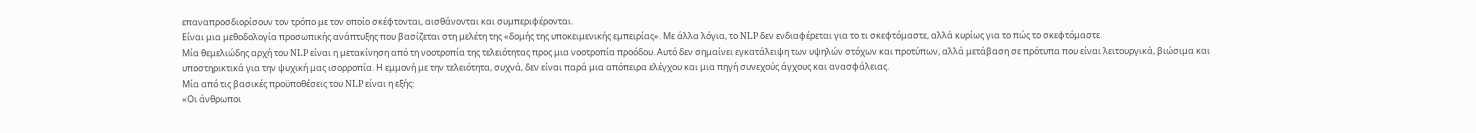επαναπροσδιορίσουν τον τρόπο με τον οποίο σκέφτονται, αισθάνονται και συμπεριφέρονται.
Είναι μια μεθοδολογία προσωπικής ανάπτυξης που βασίζεται στη μελέτη της «δομής της υποκειμενικής εμπειρίας». Με άλλα λόγια, το NLP δεν ενδιαφέρεται για το τι σκεφτόμαστε, αλλά κυρίως για το πώς το σκεφτόμαστε.
Μία θεμελιώδης αρχή του NLP είναι η μετακίνηση από τη νοοτροπία της τελειότητας προς μια νοοτροπία προόδου. Αυτό δεν σημαίνει εγκατάλειψη των υψηλών στόχων και προτύπων, αλλά μετάβαση σε πρότυπα που είναι λειτουργικά, βιώσιμα και υποστηρικτικά για την ψυχική μας ισορροπία. Η εμμονή με την τελειότητα, συχνά, δεν είναι παρά μια απόπειρα ελέγχου και μια πηγή συνεχούς άγχους και ανασφάλειας.
Μία από τις βασικές προϋποθέσεις του NLP είναι η εξής:
«Οι άνθρωποι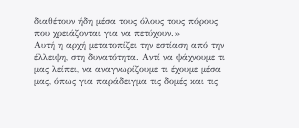διαθέτουν ήδη μέσα τους όλους τους πόρους που χρειάζονται για να πετύχουν.»
Αυτή η αρχή μετατοπίζει την εστίαση από την έλλειψη, στη δυνατότητα. Αντί να ψάχνουμε τι μας λείπει, να αναγνωρίζουμε τι έχουμε μέσα μας, όπως για παράδειγμα τις δομές και τις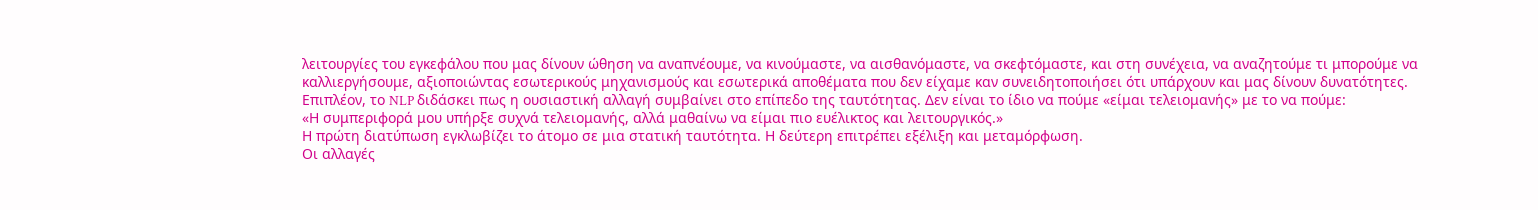λειτουργίες του εγκεφάλου που μας δίνουν ώθηση να αναπνέουμε, να κινούμαστε, να αισθανόμαστε, να σκεφτόμαστε, και στη συνέχεια, να αναζητούμε τι μπορούμε να καλλιεργήσουμε, αξιοποιώντας εσωτερικούς μηχανισμούς και εσωτερικά αποθέματα που δεν είχαμε καν συνειδητοποιήσει ότι υπάρχουν και μας δίνουν δυνατότητες.
Επιπλέον, το NLP διδάσκει πως η ουσιαστική αλλαγή συμβαίνει στο επίπεδο της ταυτότητας. Δεν είναι το ίδιο να πούμε «είμαι τελειομανής» με το να πούμε:
«Η συμπεριφορά μου υπήρξε συχνά τελειομανής, αλλά μαθαίνω να είμαι πιο ευέλικτος και λειτουργικός.»
Η πρώτη διατύπωση εγκλωβίζει το άτομο σε μια στατική ταυτότητα. Η δεύτερη επιτρέπει εξέλιξη και μεταμόρφωση.
Οι αλλαγές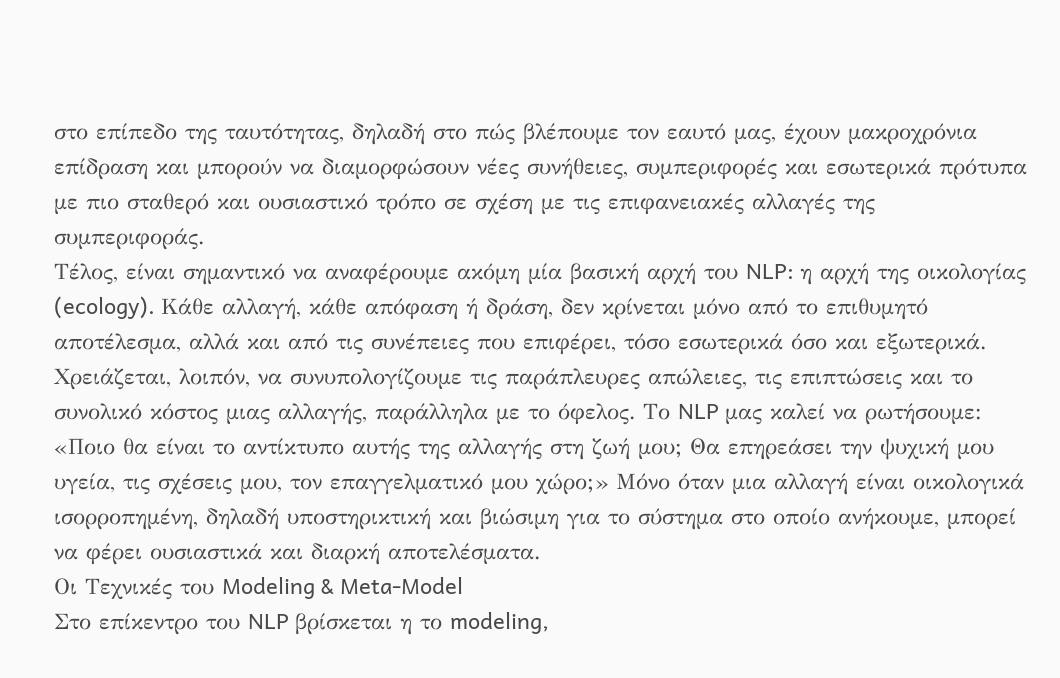στο επίπεδο της ταυτότητας, δηλαδή στο πώς βλέπουμε τον εαυτό μας, έχουν μακροχρόνια επίδραση και μπορούν να διαμορφώσουν νέες συνήθειες, συμπεριφορές και εσωτερικά πρότυπα με πιο σταθερό και ουσιαστικό τρόπο σε σχέση με τις επιφανειακές αλλαγές της συμπεριφοράς.
Τέλος, είναι σημαντικό να αναφέρουμε ακόμη μία βασική αρχή του NLP: η αρχή της οικολογίας (ecology). Κάθε αλλαγή, κάθε απόφαση ή δράση, δεν κρίνεται μόνο από το επιθυμητό αποτέλεσμα, αλλά και από τις συνέπειες που επιφέρει, τόσο εσωτερικά όσο και εξωτερικά. Χρειάζεται, λοιπόν, να συνυπολογίζουμε τις παράπλευρες απώλειες, τις επιπτώσεις και το συνολικό κόστος μιας αλλαγής, παράλληλα με το όφελος. Το NLP μας καλεί να ρωτήσουμε: «Ποιο θα είναι το αντίκτυπο αυτής της αλλαγής στη ζωή μου; Θα επηρεάσει την ψυχική μου υγεία, τις σχέσεις μου, τον επαγγελματικό μου χώρο;» Μόνο όταν μια αλλαγή είναι οικολογικά ισορροπημένη, δηλαδή υποστηρικτική και βιώσιμη για το σύστημα στο οποίο ανήκουμε, μπορεί να φέρει ουσιαστικά και διαρκή αποτελέσματα.
Οι Τεχνικές του Modeling & Meta-Model
Στο επίκεντρο του NLP βρίσκεται η το modeling,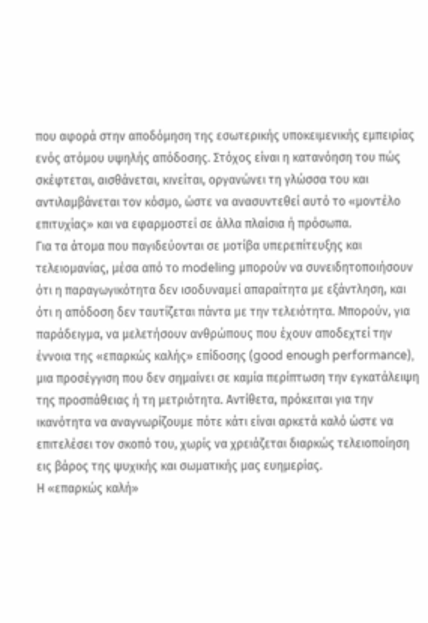που αφορά στην αποδόμηση της εσωτερικής υποκειμενικής εμπειρίας ενός ατόμου υψηλής απόδοσης. Στόχος είναι η κατανόηση του πώς σκέφτεται, αισθάνεται, κινείται, οργανώνει τη γλώσσα του και αντιλαμβάνεται τον κόσμο, ώστε να ανασυντεθεί αυτό το «μοντέλο επιτυχίας» και να εφαρμοστεί σε άλλα πλαίσια ή πρόσωπα.
Για τα άτομα που παγιδεύονται σε μοτίβα υπερεπίτευξης και τελειομανίας, μέσα από το modeling μπορούν να συνειδητοποιήσουν ότι η παραγωγικότητα δεν ισοδυναμεί απαραίτητα με εξάντληση, και ότι η απόδοση δεν ταυτίζεται πάντα με την τελειότητα. Μπορούν, για παράδειγμα, να μελετήσουν ανθρώπους που έχουν αποδεχτεί την έννοια της «επαρκώς καλής» επίδοσης (good enough performance), μια προσέγγιση που δεν σημαίνει σε καμία περίπτωση την εγκατάλειψη της προσπάθειας ή τη μετριότητα. Αντίθετα, πρόκειται για την ικανότητα να αναγνωρίζουμε πότε κάτι είναι αρκετά καλό ώστε να επιτελέσει τον σκοπό του, χωρίς να χρειάζεται διαρκώς τελειοποίηση εις βάρος της ψυχικής και σωματικής μας ευημερίας.
Η «επαρκώς καλή»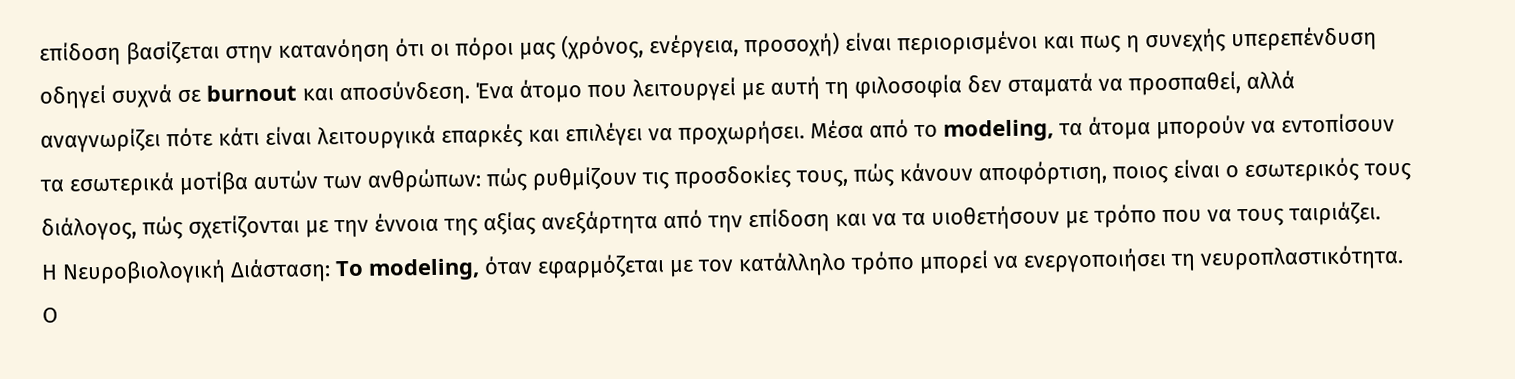επίδοση βασίζεται στην κατανόηση ότι οι πόροι μας (χρόνος, ενέργεια, προσοχή) είναι περιορισμένοι και πως η συνεχής υπερεπένδυση οδηγεί συχνά σε burnout και αποσύνδεση. Ένα άτομο που λειτουργεί με αυτή τη φιλοσοφία δεν σταματά να προσπαθεί, αλλά αναγνωρίζει πότε κάτι είναι λειτουργικά επαρκές και επιλέγει να προχωρήσει. Μέσα από το modeling, τα άτομα μπορούν να εντοπίσουν τα εσωτερικά μοτίβα αυτών των ανθρώπων: πώς ρυθμίζουν τις προσδοκίες τους, πώς κάνουν αποφόρτιση, ποιος είναι ο εσωτερικός τους διάλογος, πώς σχετίζονται με την έννοια της αξίας ανεξάρτητα από την επίδοση και να τα υιοθετήσουν με τρόπο που να τους ταιριάζει.
Η Νευροβιολογική Διάσταση: To modeling, όταν εφαρμόζεται με τον κατάλληλο τρόπο μπορεί να ενεργοποιήσει τη νευροπλαστικότητα. Ο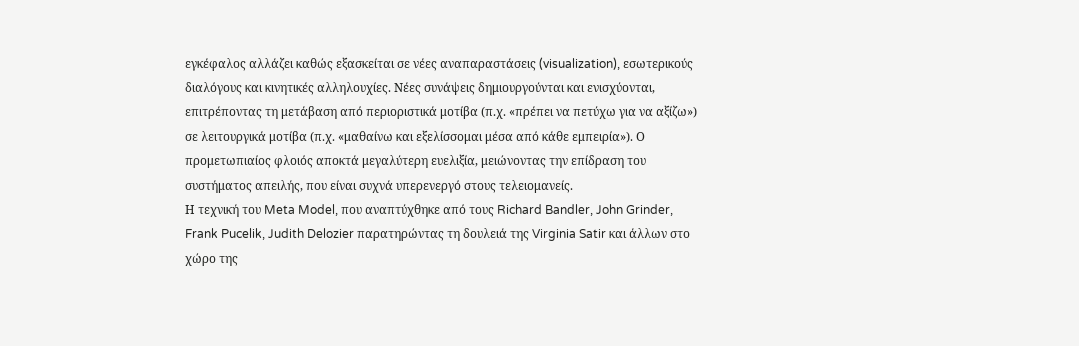εγκέφαλος αλλάζει καθώς εξασκείται σε νέες αναπαραστάσεις (visualization), εσωτερικούς διαλόγους και κινητικές αλληλουχίες. Νέες συνάψεις δημιουργούνται και ενισχύονται, επιτρέποντας τη μετάβαση από περιοριστικά μοτίβα (π.χ. «πρέπει να πετύχω για να αξίζω») σε λειτουργικά μοτίβα (π.χ. «μαθαίνω και εξελίσσομαι μέσα από κάθε εμπειρία»). Ο προμετωπιαίος φλοιός αποκτά μεγαλύτερη ευελιξία, μειώνοντας την επίδραση του συστήματος απειλής, που είναι συχνά υπερενεργό στους τελειομανείς.
Η τεχνική του Meta Model, που αναπτύχθηκε από τους Richard Bandler, John Grinder, Frank Pucelik, Judith Delozier παρατηρώντας τη δουλειά της Virginia Satir και άλλων στο χώρο της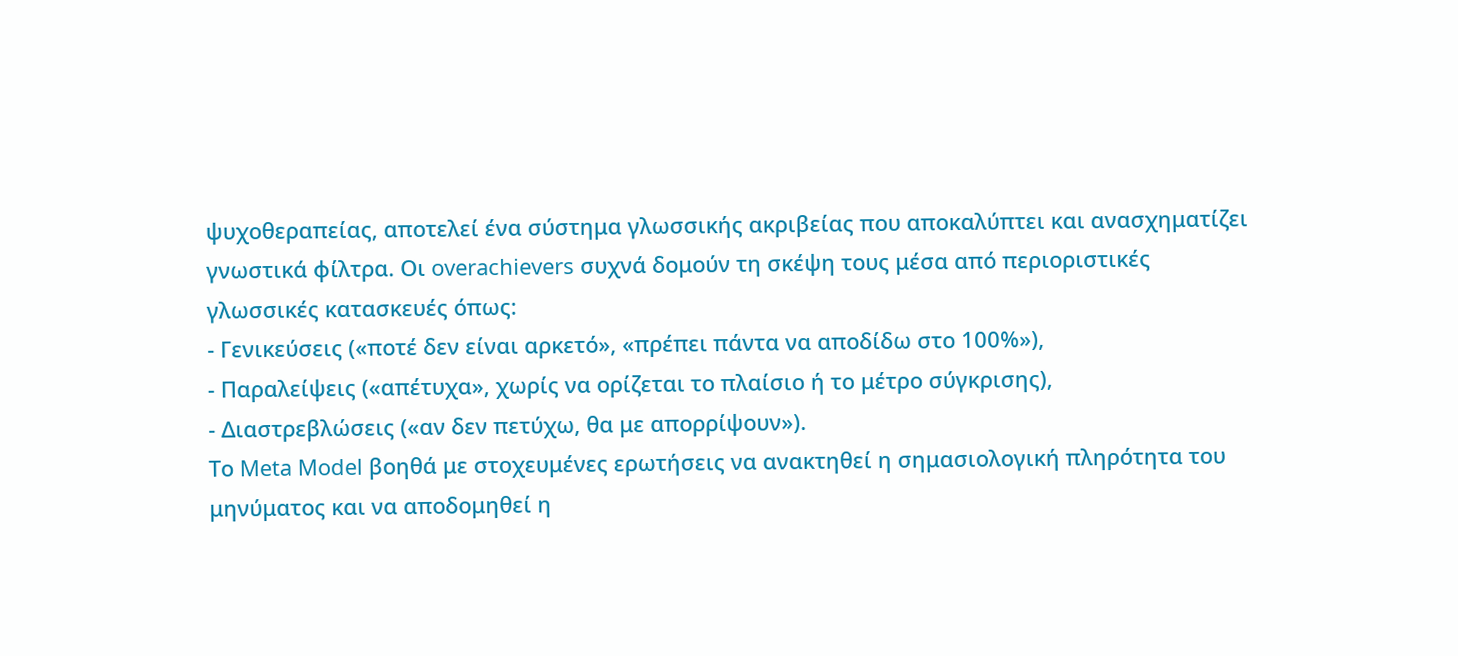ψυχοθεραπείας, αποτελεί ένα σύστημα γλωσσικής ακριβείας που αποκαλύπτει και ανασχηματίζει γνωστικά φίλτρα. Οι overachievers συχνά δομούν τη σκέψη τους μέσα από περιοριστικές γλωσσικές κατασκευές όπως:
- Γενικεύσεις («ποτέ δεν είναι αρκετό», «πρέπει πάντα να αποδίδω στο 100%»),
- Παραλείψεις («απέτυχα», χωρίς να ορίζεται το πλαίσιο ή το μέτρο σύγκρισης),
- Διαστρεβλώσεις («αν δεν πετύχω, θα με απορρίψουν»).
Το Meta Model βοηθά με στοχευμένες ερωτήσεις να ανακτηθεί η σημασιολογική πληρότητα του μηνύματος και να αποδομηθεί η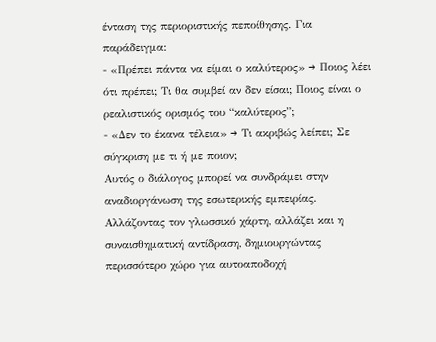ένταση της περιοριστικής πεποίθησης. Για παράδειγμα:
- «Πρέπει πάντα να είμαι ο καλύτερος» → Ποιος λέει ότι πρέπει; Τι θα συμβεί αν δεν είσαι; Ποιος είναι ο ρεαλιστικός ορισμός του “καλύτερος”;
- «Δεν το έκανα τέλεια» → Τι ακριβώς λείπει; Σε σύγκριση με τι ή με ποιον;
Αυτός ο διάλογος μπορεί να συνδράμει στην αναδιοργάνωση της εσωτερικής εμπειρίας. Αλλάζοντας τον γλωσσικό χάρτη, αλλάζει και η συναισθηματική αντίδραση, δημιουργώντας περισσότερο χώρο για αυτοαποδοχή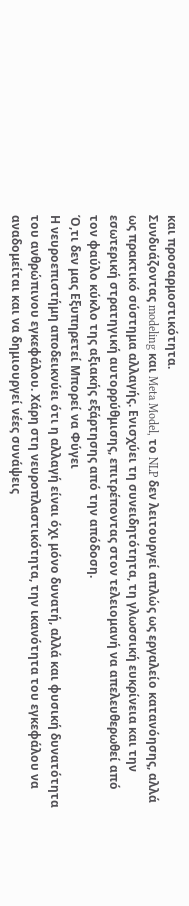και προσαρμοστικότητα.
Συνδυάζοντας modeling και Meta Model, το NLP δεν λειτουργεί απλώς ως εργαλείο κατανόησης, αλλά ως πρακτικό σύστημα αλλαγής. Ενισχύει τη συνειδητότητα, τη γλωσσική ευκρίνεια και την εσωτερική στρατηγική αυτορρύθμισης, επιτρέποντας στον τελειομανή να απελευθερωθεί από τον φαύλο κύκλο της αξιακής εξάρτησης από την απόδοση.
Ό,τι δεν μας Εξυπηρετεί Μπορεί να Φύγει
Η νευροεπιστήμη αποδεικνύει ότι η αλλαγή είναι όχι μόνο δυνατή, αλλά και φυσική δυνατότητα του ανθρώπινου εγκεφάλου. Χάρη στη νευροπλαστικότητα, την ικανότητα του εγκεφάλου να αναδομείται και να δημιουργεί νέες συνάψεις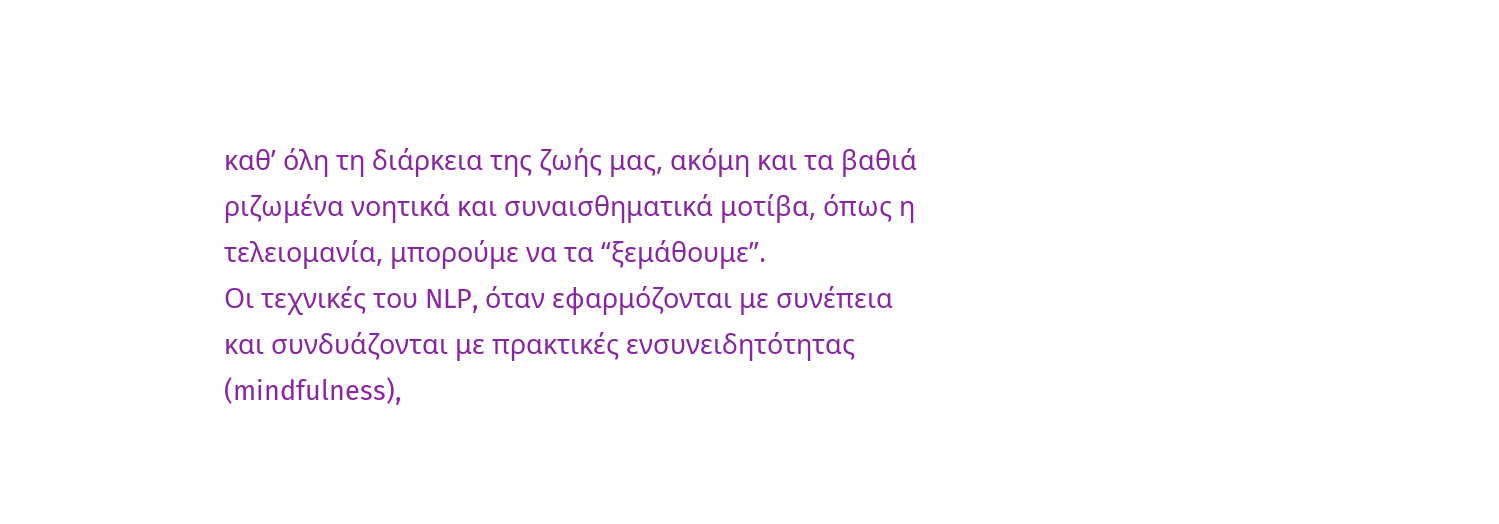καθ’ όλη τη διάρκεια της ζωής μας, ακόμη και τα βαθιά ριζωμένα νοητικά και συναισθηματικά μοτίβα, όπως η τελειομανία, μπορούμε να τα “ξεμάθουμε”.
Οι τεχνικές του NLP, όταν εφαρμόζονται με συνέπεια και συνδυάζονται με πρακτικές ενσυνειδητότητας (mindfulness),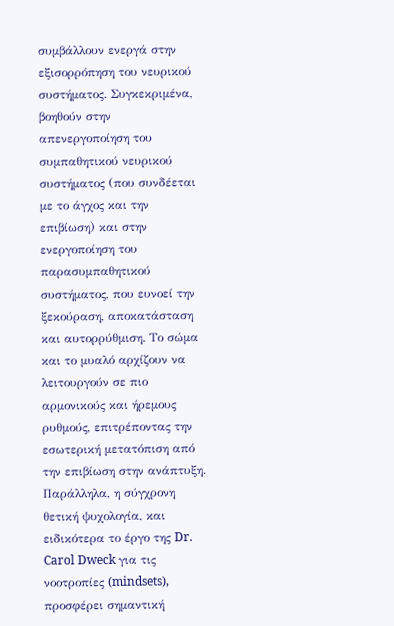συμβάλλουν ενεργά στην εξισορρόπηση του νευρικού συστήματος. Συγκεκριμένα, βοηθούν στην απενεργοποίηση του συμπαθητικού νευρικού συστήματος (που συνδέεται με το άγχος και την επιβίωση) και στην ενεργοποίηση του παρασυμπαθητικού συστήματος, που ευνοεί την ξεκούραση, αποκατάσταση και αυτορρύθμιση. Το σώμα και το μυαλό αρχίζουν να λειτουργούν σε πιο αρμονικούς και ήρεμους ρυθμούς, επιτρέποντας την εσωτερική μετατόπιση από την επιβίωση στην ανάπτυξη.
Παράλληλα, η σύγχρονη θετική ψυχολογία, και ειδικότερα το έργο της Dr. Carol Dweck για τις νοοτροπίες (mindsets), προσφέρει σημαντική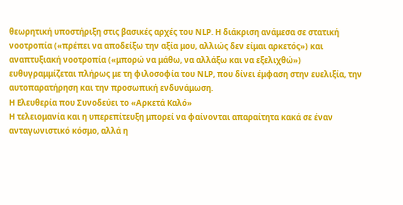θεωρητική υποστήριξη στις βασικές αρχές του NLP. Η διάκριση ανάμεσα σε στατική νοοτροπία («πρέπει να αποδείξω την αξία μου, αλλιώς δεν είμαι αρκετός») και αναπτυξιακή νοοτροπία («μπορώ να μάθω, να αλλάξω και να εξελιχθώ») ευθυγραμμίζεται πλήρως με τη φιλοσοφία του NLP, που δίνει έμφαση στην ευελιξία, την αυτοπαρατήρηση και την προσωπική ενδυνάμωση.
Η Ελευθερία που Συνοδεύει το «Αρκετά Καλό»
Η τελειομανία και η υπερεπίτευξη μπορεί να φαίνονται απαραίτητα κακά σε έναν ανταγωνιστικό κόσμο, αλλά η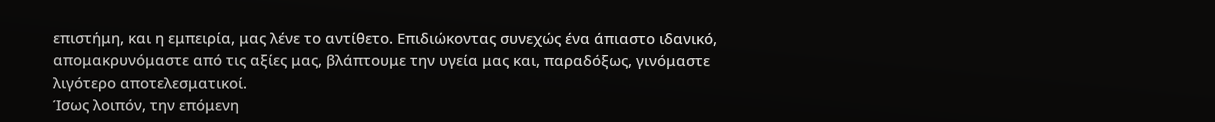επιστήμη, και η εμπειρία, μας λένε το αντίθετο. Επιδιώκοντας συνεχώς ένα άπιαστο ιδανικό, απομακρυνόμαστε από τις αξίες μας, βλάπτουμε την υγεία μας και, παραδόξως, γινόμαστε λιγότερο αποτελεσματικοί.
Ίσως λοιπόν, την επόμενη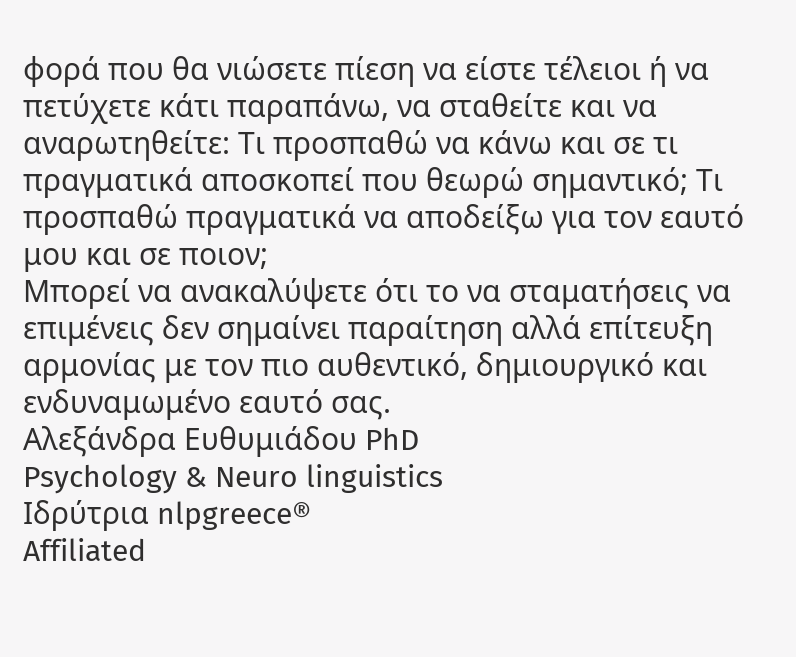φορά που θα νιώσετε πίεση να είστε τέλειοι ή να πετύχετε κάτι παραπάνω, να σταθείτε και να αναρωτηθείτε: Τι προσπαθώ να κάνω και σε τι πραγματικά αποσκοπεί που θεωρώ σημαντικό; Τι προσπαθώ πραγματικά να αποδείξω για τον εαυτό μου και σε ποιον;
Μπορεί να ανακαλύψετε ότι το να σταματήσεις να επιμένεις δεν σημαίνει παραίτηση αλλά επίτευξη αρμονίας με τον πιο αυθεντικό, δημιουργικό και ενδυναμωμένο εαυτό σας.
Αλεξάνδρα Ευθυμιάδου PhD
Psychology & Neuro linguistics
Ιδρύτρια nlpgreece®
Affiliated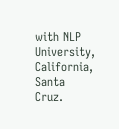with NLP University, California, Santa Cruz.